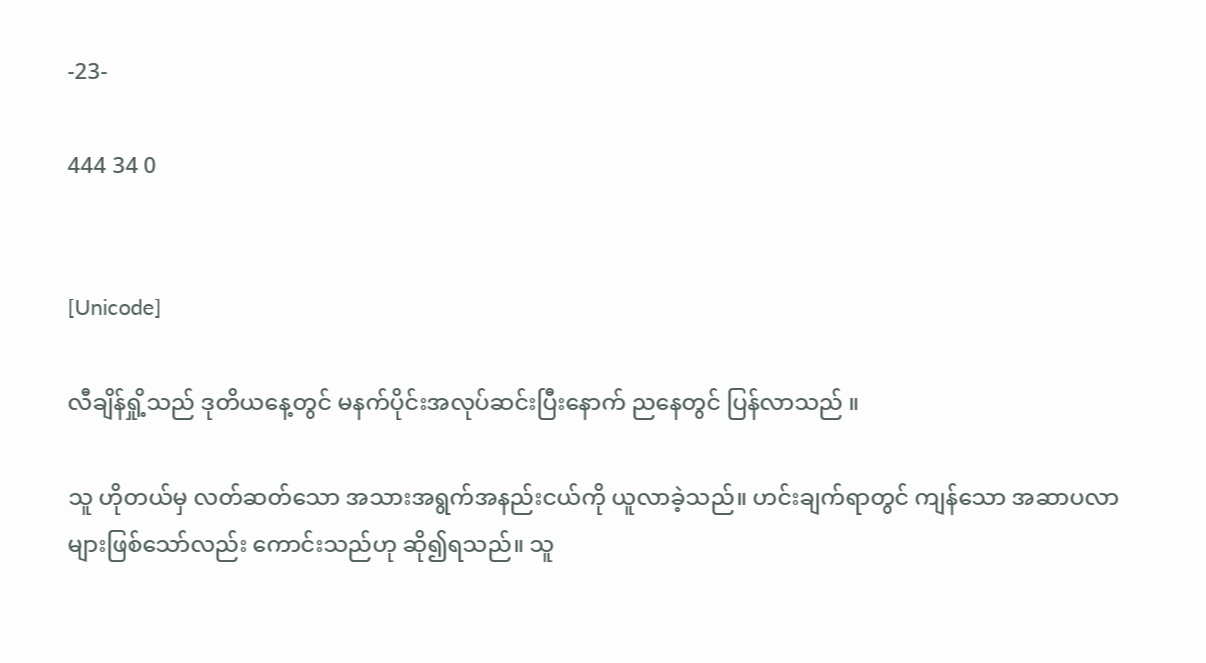-23-

444 34 0


[Unicode]

လီချိန်ရှို့သည် ဒုတိယနေ့တွင် မနက်ပိုင်းအလုပ်ဆင်းပြီးနောက် ညနေတွင် ပြန်လာသည် ။

သူ ဟိုတယ်မှ လတ်ဆတ်သော အသားအရွက်အနည်းငယ်ကို ယူလာခဲ့သည်။ ဟင်းချက်ရာတွင် ကျန်သော အဆာပလာများဖြစ်သော်လည်း ကောင်းသည်ဟု ဆို၍ရ‌သည်။ သူ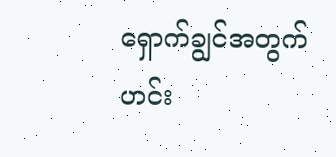ရှောက်ချွင်အတွက် ဟင်း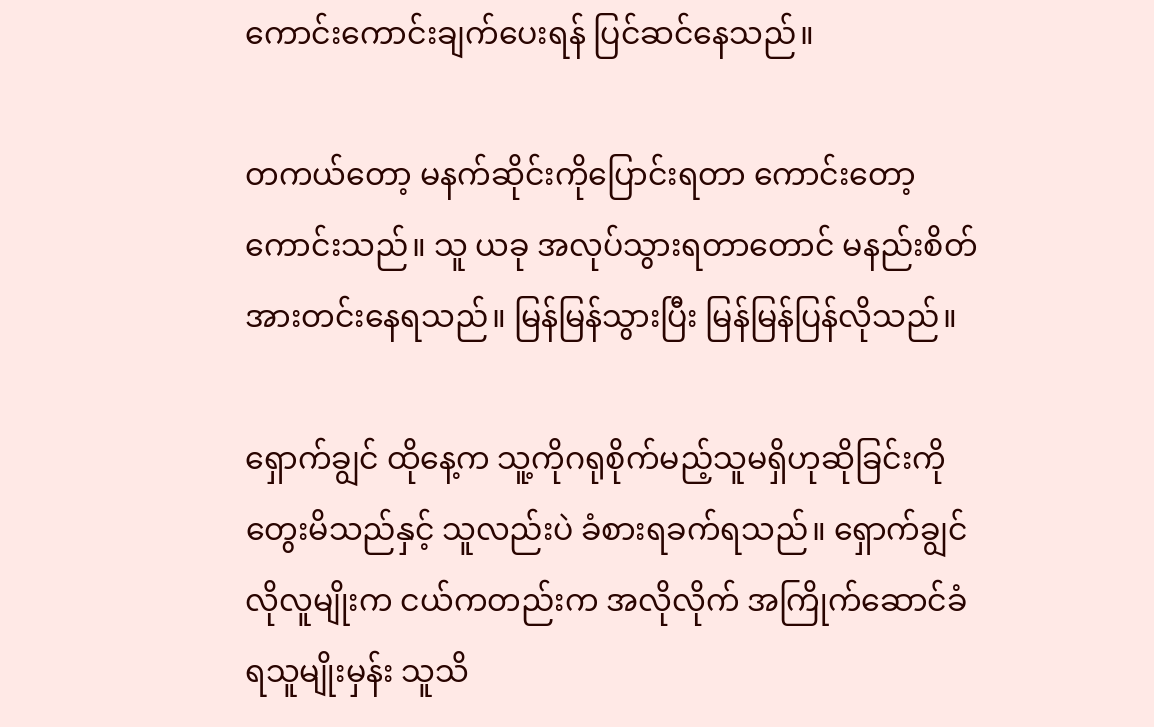ကောင်းကောင်းချက်ပေးရန် ပြင်ဆင်နေသည်။

တကယ်တော့ မနက်ဆိုင်းကိုပြောင်းရတာ ကောင်းတော့ကောင်းသည်။ သူ ယခု အလုပ်သွားရတာတောင် မနည်းစိတ်အားတင်းနေရသည်။ မြန်မြန်သွားပြီး မြန်မြန်ပြန်လိုသည်။

ရှောက်ချွင် ထိုနေ့က သူ့ကိုဂရုစိုက်မည့်သူမရှိဟုဆိုခြင်းကို တွေးမိသည်နှင့် သူလည်းပဲ ခံစားရခက်ရသည်။ ရှောက်ချွင်လိုလူမျိုးက ငယ်ကတည်းက အလိုလိုက် အကြိုက်ဆောင်ခံရသူမျိုးမှန်း သူသိ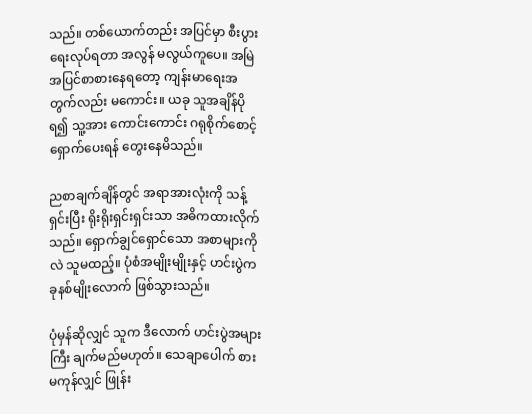သည်။ တစ်ယောက်တည်း အပြင်မှာ စီးပွားရေးလုပ်ရတာ အလွန် မလွယ်ကူပေ။ အမြဲ အပြင်စာစားနေရတော့ ကျန်းမာရေးအတွက်လည်း မကောင်း။ ယခု သူအချိန်ပိုရ၍ သူ့အား ကောင်းကောင်း ဂရုစိုက်စောင့်ရှောက်ပေးရန် တွေးနေမိသည်။

ညစာချက်ချိန်တွင် အရာအားလုံးကို သန့်ရှင်းပြီး ရိုးရိုးရှင်းရှင်းသာ အဓိကထားလိုက်သည်။ ရှောက်ချွင်ရှောင်သော အစာများကိုလဲ သူမထည့်။ ပုံစံအမျိုးမျိုးနှင့် ဟင်းပွဲက ခုနစ်မျိုးလောက် ဖြစ်သွားသည်။

ပုံမှန်ဆိုလျှင် သူက ဒီလောက် ဟင်းပွဲအများကြီး ချက်မည်မဟုတ်။ သေချာပေါက် စားမကုန်လျှင် ဖြုန်း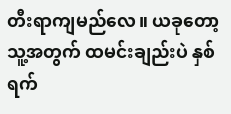တီးရာကျမည်လေ။ ယခုတော့ သူ့အတွက် ထမင်းချည်းပဲ နှစ်ရက်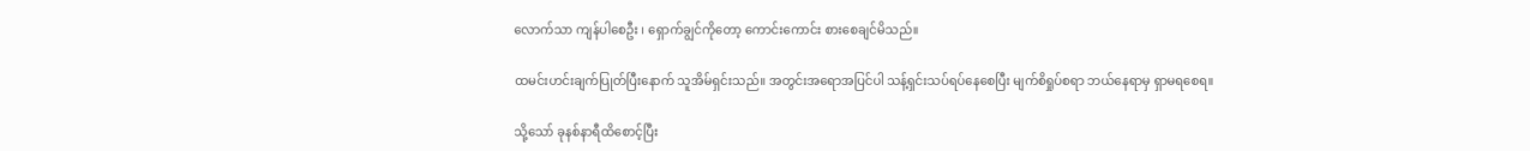လောက်သာ ကျန်ပါစေဦး ၊ ရှောက်ချွင်ကိုတော့ ကောင်းကောင်း စားစေချင်မိသည်။

ထမင်းဟင်းချက်ပြုတ်ပြီးနောက် သူအိမ်ရှင်းသည်။ အတွင်းအရောအပြင်ပါ သန့်ရှင်းသပ်ရပ်နေစေပြီး မျက်စိရှုပ်စရာ ဘယ်နေရာမှ ရှာမရစေရ။

သို့သော် ခုနစ်နာရီထိစောင့်ပြီး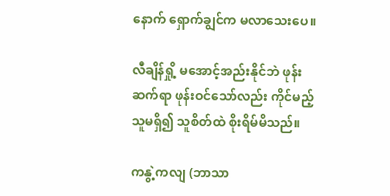နောက် ရှောက်ချွင်က မလာသေးပေ။

လီချိန်ရှို့ မအောင့်အည်းနိုင်ဘဲ ဖုန်းဆက်ရာ ဖုန်းဝင်သော်လည်း ကိုင်မည့်သူမရှိ၍ သူစိတ်ထဲ စိုးရိမ်မိသည်။

ကနွဲ့ကလျ (ဘာသာ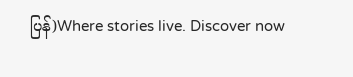ပြန်)Where stories live. Discover now